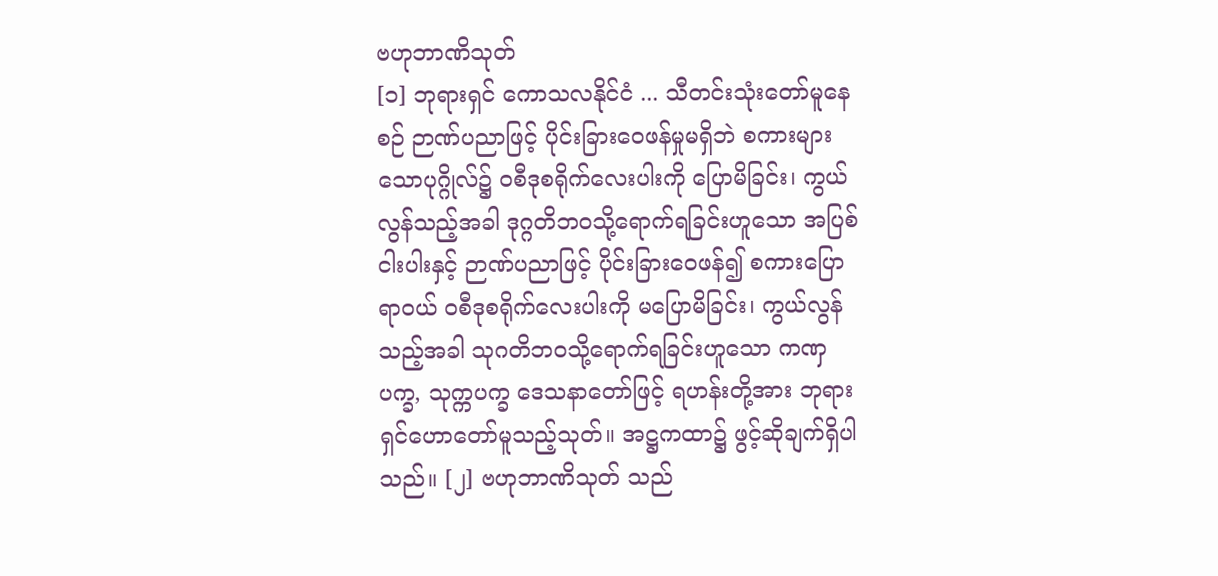ဗဟုဘာဏိသုတ်
[၁] ဘုရားရှင် ကောသလနိုင်ငံ ... သီတင်းသုံးတော်မူနေစဉ် ဉာဏ်ပညာဖြင့် ပိုင်းခြားဝေဖန်မှုမရှိဘဲ စကားများသောပုဂ္ဂိုလ်၌ ဝစီဒုစရိုက်လေးပါးကို ပြောမိခြင်း၊ ကွယ်လွန်သည့်အခါ ဒုဂ္ဂတိဘဝသို့ရောက်ရခြင်းဟူသော အပြစ်ငါးပါးနှင့် ဉာဏ်ပညာဖြင့် ပိုင်းခြားဝေဖန်၍ စကားပြောရာဝယ် ဝစီဒုစရိုက်လေးပါးကို မပြောမိခြင်း၊ ကွယ်လွန်သည့်အခါ သုဂတိဘဝသို့ရောက်ရခြင်းဟူသော ကဏှပက္ခ, သုက္ကပက္ခ ဒေသနာတော်ဖြင့် ရဟန်းတို့အား ဘုရားရှင်ဟောတော်မူသည့်သုတ်။ အဋ္ဌကထာ၌ ဖွင့်ဆိုချက်ရှိပါသည်။ [၂] ဗဟုဘာဏိသုတ် သည်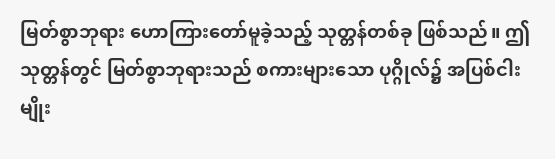မြတ်စွာဘုရား ဟောကြားတော်မူခဲ့သည့် သုတ္တန်တစ်ခု ဖြစ်သည်။ ဤသုတ္တန်တွင် မြတ်စွာဘုရားသည် စကားများသော ပုဂ္ဂိုလ်၌ အပြစ်ငါးမျိုး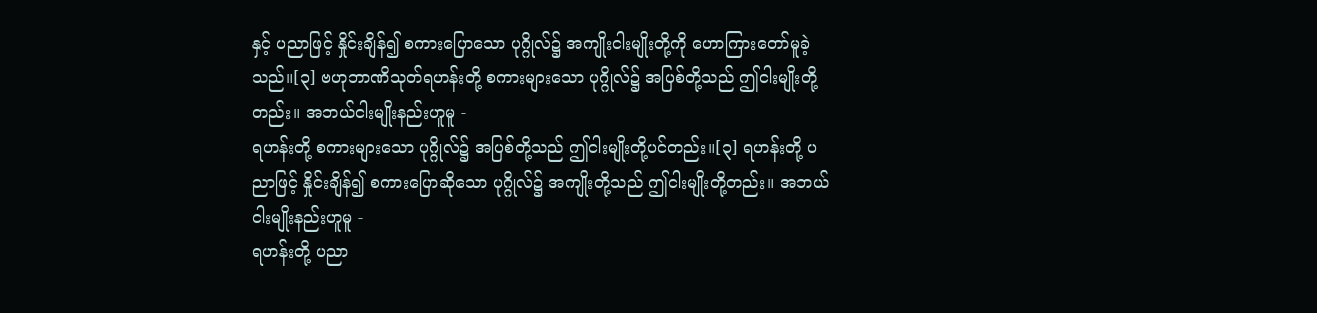နှင့် ပညာဖြင့် နှိုင်းချိန်၍ စကားပြောသော ပုဂ္ဂိုလ်၌ အကျိုးငါးမျိုးတို့ကို ဟောကြားတော်မူခဲ့သည်။[၃] ဗဟုဘာဏိသုတ်ရဟန်းတို့ စကားများသော ပုဂ္ဂိုလ်၌ အပြစ်တို့သည် ဤငါးမျိုးတို့တည်း။ အဘယ်ငါးမျိုးနည်းဟူမူ -
ရဟန်းတို့ စကားများသော ပုဂ္ဂိုလ်၌ အပြစ်တို့သည် ဤငါးမျိုးတို့ပင်တည်း။[၃] ရဟန်းတို့ ပညာဖြင့် နှိုင်းချိန်၍ စကားပြောဆိုသော ပုဂ္ဂိုလ်၌ အကျိုးတို့သည် ဤငါးမျိုးတို့တည်း။ အဘယ်ငါးမျိုးနည်းဟူမူ -
ရဟန်းတို့ ပညာ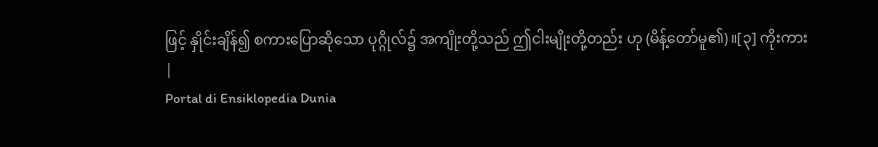ဖြင့် နှိုင်းချိန်၍ စကားပြောဆိုသော ပုဂ္ဂိုလ်၌ အကျိုးတို့သည် ဤငါးမျိုးတို့တည်း ဟု (မိန့်တော်မူ၏)။[၃] ကိုးကား
|
Portal di Ensiklopedia Dunia